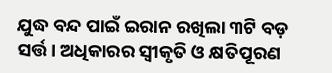ଯୁଦ୍ଧ ବନ୍ଦ ପାଇଁ ଇରାନ ରଖିଲା ୩ଟି ବଡ଼ ସର୍ତ୍ତ। ଅଧିକାରର ସ୍ୱୀକୃତି ଓ କ୍ଷତିପୂରଣ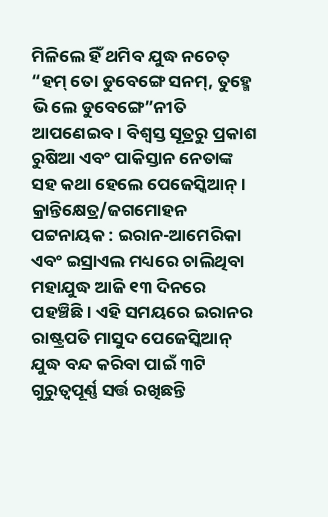ମିଳିଲେ ହିଁ ଥମିବ ଯୁଦ୍ଧ ନଚେତ୍ “ହମ୍ ତୋ ଡୁବେଙ୍ଗେ ସନମ୍, ତୁହ୍ମେ ଭି ଲେ ଡୁବେଙ୍ଗେ”ନୀତି ଆପଣେଇବ। ବିଶ୍ଵସ୍ତ ସୂତ୍ରରୁ ପ୍ରକାଶ ରୁଷିଆ ଏବଂ ପାକିସ୍ତାନ ନେତାଙ୍କ ସହ କଥା ହେଲେ ପେଜେସ୍କିଆନ୍।
କ୍ରାନ୍ତିକ୍ଷେତ୍ର/ଜଗମୋହନ ପଟ୍ଟନାୟକ : ଇରାନ-ଆମେରିକା ଏବଂ ଇସ୍ରାଏଲ ମଧ୍ୟରେ ଚାଲିଥିବା ମହାଯୁଦ୍ଧ ଆଜି ୧୩ ଦିନରେ ପହଞ୍ଚିଛି। ଏହି ସମୟରେ ଇରାନର ରାଷ୍ଟ୍ରପତି ମାସୁଦ ପେଜେସ୍କିଆନ୍ ଯୁଦ୍ଧ ବନ୍ଦ କରିବା ପାଇଁ ୩ଟି ଗୁରୁତ୍ୱପୂର୍ଣ୍ଣ ସର୍ତ୍ତ ରଖିଛନ୍ତି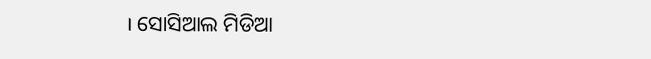। ସୋସିଆଲ ମିଡିଆ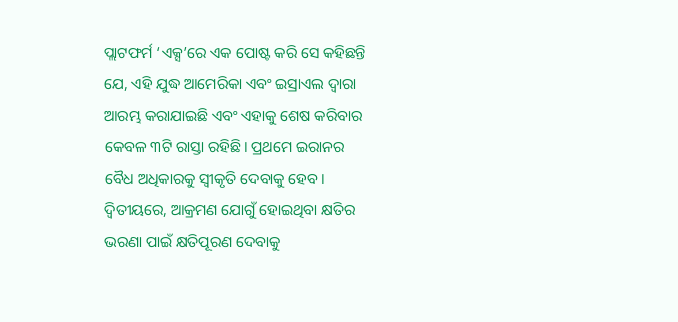ପ୍ଲାଟଫର୍ମ ‘ଏକ୍ସ’ରେ ଏକ ପୋଷ୍ଟ କରି ସେ କହିଛନ୍ତି ଯେ, ଏହି ଯୁଦ୍ଧ ଆମେରିକା ଏବଂ ଇସ୍ରାଏଲ ଦ୍ୱାରା ଆରମ୍ଭ କରାଯାଇଛି ଏବଂ ଏହାକୁ ଶେଷ କରିବାର କେବଳ ୩ଟି ରାସ୍ତା ରହିଛି। ପ୍ରଥମେ ଇରାନର ବୈଧ ଅଧିକାରକୁ ସ୍ୱୀକୃତି ଦେବାକୁ ହେବ। ଦ୍ୱିତୀୟରେ, ଆକ୍ରମଣ ଯୋଗୁଁ ହୋଇଥିବା କ୍ଷତିର ଭରଣା ପାଇଁ କ୍ଷତିପୂରଣ ଦେବାକୁ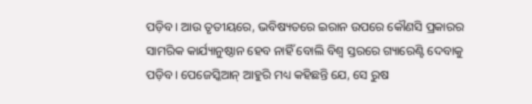ପଡ଼ିବ। ଆଉ ତୃତୀୟରେ, ଭବିଷ୍ୟତରେ ଇରାନ ଉପରେ କୌଣସି ପ୍ରକାରର ସାମରିକ କାର୍ଯ୍ୟାନୁଷ୍ଠାନ ହେବ ନାହିଁ ବୋଲି ବିଶ୍ୱ ସ୍ତରରେ ଗ୍ୟାରେଣ୍ଟି ଦେବାକୁ ପଡ଼ିବ। ପେଜେସ୍କିଆନ୍ ଆହୁରି ମଧ୍ୟ କହିଛନ୍ତି ଯେ, ସେ ରୁଷ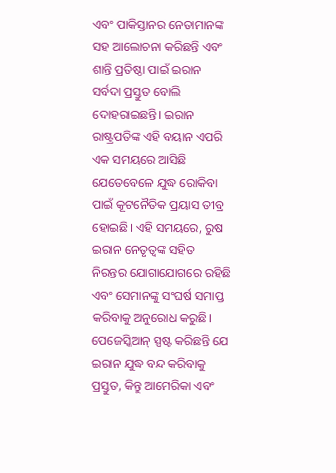ଏବଂ ପାକିସ୍ତାନର ନେତାମାନଙ୍କ ସହ ଆଲୋଚନା କରିଛନ୍ତି ଏବଂ ଶାନ୍ତି ପ୍ରତିଷ୍ଠା ପାଇଁ ଇରାନ ସର୍ବଦା ପ୍ରସ୍ତୁତ ବୋଲି ଦୋହରାଇଛନ୍ତି। ଇରାନ ରାଷ୍ଟ୍ରପତିଙ୍କ ଏହି ବୟାନ ଏପରି ଏକ ସମୟରେ ଆସିଛି ଯେତେବେଳେ ଯୁଦ୍ଧ ରୋକିବା ପାଇଁ କୂଟନୈତିକ ପ୍ରୟାସ ତୀବ୍ର ହୋଇଛି। ଏହି ସମୟରେ, ରୁଷ ଇରାନ ନେତୃତ୍ୱଙ୍କ ସହିତ ନିରନ୍ତର ଯୋଗାଯୋଗରେ ରହିଛି ଏବଂ ସେମାନଙ୍କୁ ସଂଘର୍ଷ ସମାପ୍ତ କରିବାକୁ ଅନୁରୋଧ କରୁଛି। ପେଜେସ୍କିଆନ୍ ସ୍ପଷ୍ଟ କରିଛନ୍ତି ଯେ ଇରାନ ଯୁଦ୍ଧ ବନ୍ଦ କରିବାକୁ ପ୍ରସ୍ତୁତ, କିନ୍ତୁ ଆମେରିକା ଏବଂ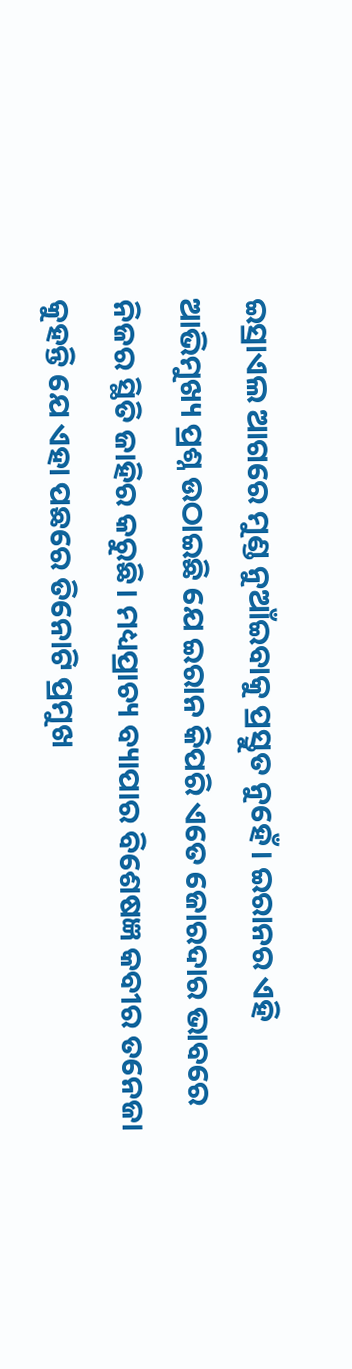ଇସ୍ରାଏଲ ଆଗରେ ମୁଣ୍ଡ ନୁଆଁଇବାକୁ ପ୍ରସ୍ତୁତ ନୁହେଁ। ଇରାନର ଏହି ଆଭିମୁଖ୍ୟ ପ୍ରଶ୍ନ ଉଠାଇଛି ଯେ ଇରାନ କିପରି ଏତେ ଜୋରଦାର ଭାବରେ ନିଜର ସ୍ଥିତି ଜାହିର କରୁଛି। ମଧ୍ୟପ୍ରାଚ୍ୟ ବ୍ୟାପାର ବିଶେଷଜ୍ଞ କବୀର ତନେଜା କୁହନ୍ତି ଯେ ଏହା ପଛରେ ତିନୋଟି ପ୍ରମୁଖ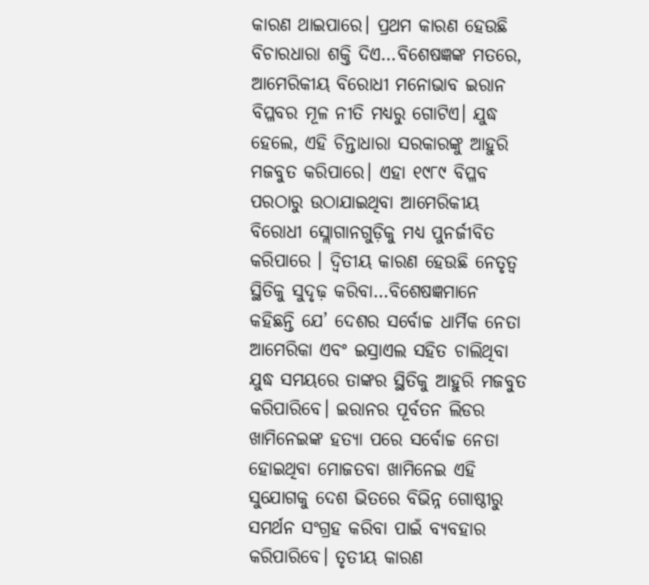କାରଣ ଥାଇପାରେ। ପ୍ରଥମ କାରଣ ହେଉଛି ବିଚାରଧାରା ଶକ୍ତି ଦିଏ…ବିଶେଷଜ୍ଞଙ୍କ ମତରେ, ଆମେରିକୀୟ ବିରୋଧୀ ମନୋଭାବ ଇରାନ ବିପ୍ଳବର ମୂଳ ନୀତି ମଧ୍ୟରୁ ଗୋଟିଏ। ଯୁଦ୍ଧ ହେଲେ, ଏହି ଚିନ୍ତାଧାରା ସରକାରଙ୍କୁ ଆହୁରି ମଜବୁତ କରିପାରେ। ଏହା ୧୯୮୯ ବିପ୍ଳବ ପରଠାରୁ ଉଠାଯାଇଥିବା ଆମେରିକୀୟ ବିରୋଧୀ ସ୍ଲୋଗାନଗୁଡ଼ିକୁ ମଧ୍ୟ ପୁନର୍ଜୀବିତ କରିପାରେ । ଦ୍ୱିତୀୟ କାରଣ ହେଉଛି ନେତୃତ୍ୱ ସ୍ଥିତିକୁ ସୁଦୃଢ଼ କରିବା…ବିଶେଷଜ୍ଞମାନେ କହିଛନ୍ତି ଯେ’ ଦେଶର ସର୍ବୋଚ୍ଚ ଧାର୍ମିକ ନେତା ଆମେରିକା ଏବଂ ଇସ୍ରାଏଲ ସହିତ ଚାଲିଥିବା ଯୁଦ୍ଧ ସମୟରେ ତାଙ୍କର ସ୍ଥିତିକୁ ଆହୁରି ମଜବୁତ କରିପାରିବେ। ଇରାନର ପୂର୍ବତନ ଲିଡର ଖାମିନେଇଙ୍କ ହତ୍ୟା ପରେ ସର୍ବୋଚ୍ଚ ନେତା ହୋଇଥିବା ମୋଜତବା ଖାମିନେଇ ଏହି ସୁଯୋଗକୁ ଦେଶ ଭିତରେ ବିଭିନ୍ନ ଗୋଷ୍ଠୀରୁ ସମର୍ଥନ ସଂଗ୍ରହ କରିବା ପାଇଁ ବ୍ୟବହାର କରିପାରିବେ। ତୃତୀୟ କାରଣ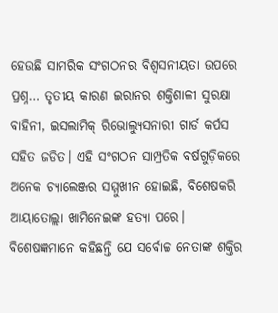ହେଉଛି ସାମରିକ ସଂଗଠନର ବିଶ୍ୱସନୀୟତା ଉପରେ ପ୍ରଶ୍ନ… ତୃତୀୟ କାରଣ ଇରାନର ଶକ୍ତିଶାଳୀ ସୁରକ୍ଷା ବାହିନୀ, ଇସଲାମିକ୍ ରିଭୋଲ୍ୟୁସନାରୀ ଗାର୍ଡ କର୍ପସ ସହିତ ଜଡିତ। ଏହି ସଂଗଠନ ସାମ୍ପ୍ରତିକ ବର୍ଷଗୁଡ଼ିକରେ ଅନେକ ଚ୍ୟାଲେଞ୍ଜର ସମ୍ମୁଖୀନ ହୋଇଛି, ବିଶେଷକରି ଆୟାତୋଲ୍ଲା ଖାମିନେଇଙ୍କ ହତ୍ୟା ପରେ। ବିଶେଷଜ୍ଞମାନେ କହିଛନ୍ତି ଯେ ସର୍ବୋଚ୍ଚ ନେତାଙ୍କ ଶକ୍ତିର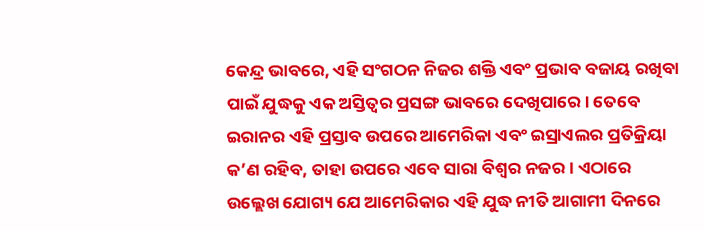କେନ୍ଦ୍ର ଭାବରେ, ଏହି ସଂଗଠନ ନିଜର ଶକ୍ତି ଏବଂ ପ୍ରଭାବ ବଜାୟ ରଖିବା ପାଇଁ ଯୁଦ୍ଧକୁ ଏକ ଅସ୍ତିତ୍ୱର ପ୍ରସଙ୍ଗ ଭାବରେ ଦେଖିପାରେ। ତେବେ ଇରାନର ଏହି ପ୍ରସ୍ତାବ ଉପରେ ଆମେରିକା ଏବଂ ଇସ୍ରାଏଲର ପ୍ରତିକ୍ରିୟା କ’ଣ ରହିବ, ତାହା ଉପରେ ଏବେ ସାରା ବିଶ୍ୱର ନଜର। ଏଠାରେ ଉଲ୍ଲେଖ ଯୋଗ୍ୟ ଯେ ଆମେରିକାର ଏହି ଯୁଦ୍ଧ ନୀତି ଆଗାମୀ ଦିନରେ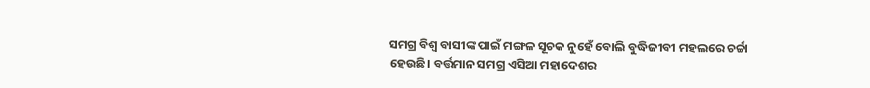ସମଗ୍ର ବିଶ୍ବ ବାସୀଙ୍କ ପାଇଁ ମଙ୍ଗଳ ସୂଚକ ନୁହେଁ ବୋଲି ବୁଦ୍ଧିଜୀବୀ ମହଲରେ ଚର୍ଚ୍ଚା ହେଉଛି। ବର୍ତ୍ତମାନ ସମଗ୍ର ଏସିଆ ମହାଦେଶର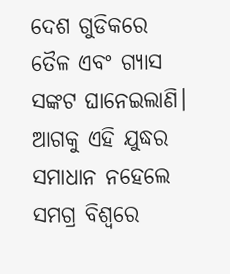ଦେଶ ଗୁଡିକରେ ତୈଳ ଏବଂ ଗ୍ୟାସ ସଙ୍କଟ ଘାନେଇଲାଣି। ଆଗକୁ ଏହି ଯୁଦ୍ଧର ସମାଧାନ ନହେଲେ ସମଗ୍ର ବିଶ୍ୱରେ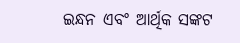ଇନ୍ଧନ ଏବଂ ଆର୍ଥିକ ସଙ୍କଟ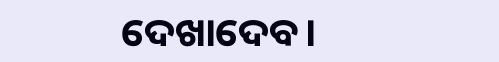ଦେଖାଦେବ।